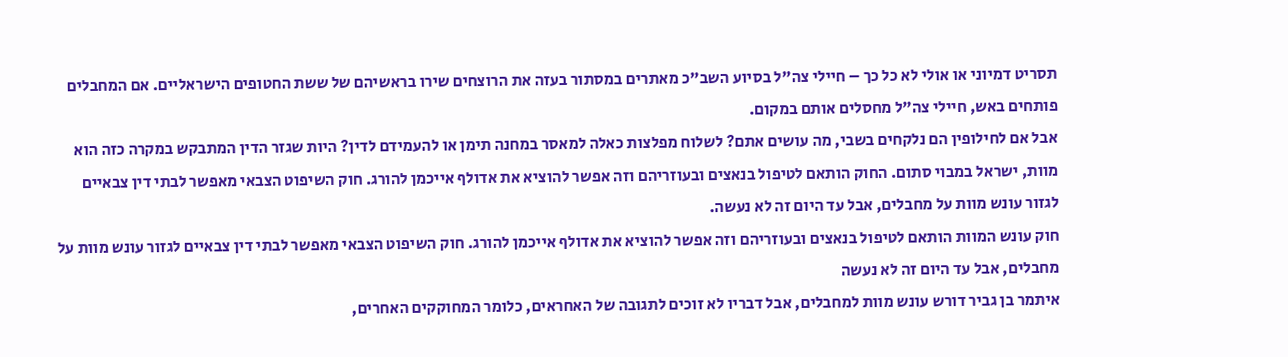תסריט דמיוני או אולי לא כל כך – חיילי צה"ל בסיוע השב"כ מאתרים במסתור בעזה את הרוצחים שירו בראשיהם של ששת החטופים הישראליים. אם המחבלים פותחים באש, חיילי צה"ל מחסלים אותם במקום.
אבל אם לחילופין הם נלקחים בשבי, מה עושים אתם? לשלוח מפלצות כאלה למאסר במחנה תימן או להעמידם לדין? היות שגזר הדין המתבקש במקרה כזה הוא מוות, ישראל במבוי סתום. החוק הותאם לטיפול בנאצים ובעוזריהם וזה אפשר להוציא את אדולף אייכמן להורג. חוק השיפוט הצבאי מאפשר לבתי דין צבאיים לגזור עונש מוות על מחבלים, אבל עד היום זה לא נעשה.
חוק עונש המוות הותאם לטיפול בנאצים ובעוזריהם וזה אפשר להוציא את אדולף אייכמן להורג. חוק השיפוט הצבאי מאפשר לבתי דין צבאיים לגזור עונש מוות על מחבלים, אבל עד היום זה לא נעשה
איתמר בן גביר דורש עונש מוות למחבלים, אבל דבריו לא זוכים לתגובה של האחראים, כלומר המחוקקים האחרים,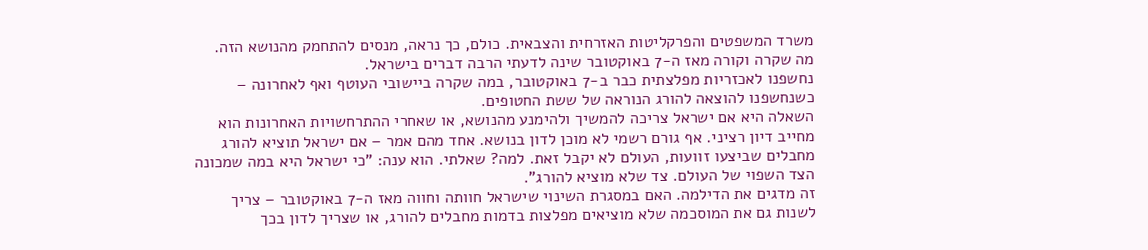משרד המשפטים והפרקליטות האזרחית והצבאית. כולם, כך נראה, מנסים להתחמק מהנושא הזה.
מה שקרה וקורה מאז ה-7 באוקטובר שינה לדעתי הרבה דברים בישראל.
נחשפנו לאכזריות מפלצתית כבר ב-7 באוקטובר, במה שקרה ביישובי העוטף ואף לאחרונה – כשנחשפנו להוצאה להורג הנוראה של ששת החטופים.
השאלה היא אם ישראל צריכה להמשיך ולהימנע מהנושא, או שאחרי ההתרחשויות האחרונות הוא מחייב דיון רציני. אף גורם רשמי לא מוכן לדון בנושא. אחד מהם אמר – אם ישראל תוציא להורג מחבלים שביצעו זוועות, העולם לא יקבל זאת. למה? שאלתי. הוא ענה: "כי ישראל היא במה שמכונה הצד השפוי של העולם. צד שלא מוציא להורג".
זה מדגים את הדילמה. האם במסגרת השינוי שישראל חוותה וחווה מאז ה-7 באוקטובר – צריך לשנות גם את המוסכמה שלא מוציאים מפלצות בדמות מחבלים להורג, או שצריך לדון בכך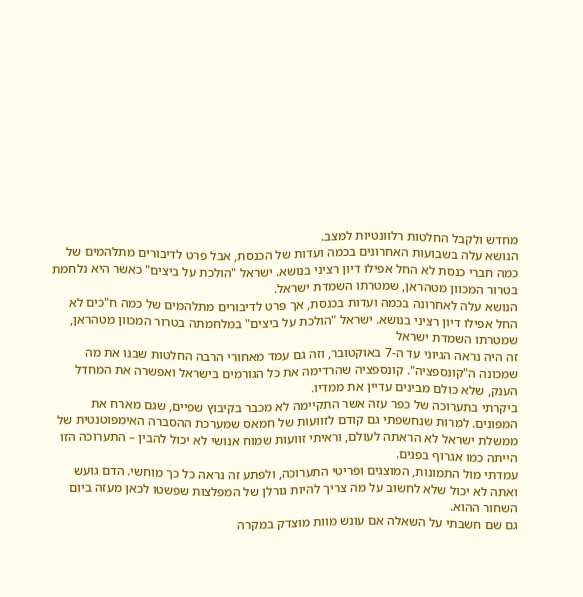מחדש ולקבל החלטות רלוונטיות למצב.
הנושא עלה בשבועות האחרונים בכמה ועדות של הכנסת, אבל פרט לדיבורים מתלהמים של כמה חברי כנסת לא החל אפילו דיון רציני בנושא. ישראל "הולכת על ביצים" כאשר היא נלחמת בטרור המכוון מטהראן, שמטרתו השמדת ישראל.
הנושא עלה לאחרונה בכמה ועדות בכנסת, אך פרט לדיבורים מתלהמים של כמה ח"כים לא החל אפילו דיון רציני בנושא. ישראל "הולכת על ביצים" במלחמתה בטרור המכוון מטהראן, שמטרתו השמדת ישראל
זה היה נראה הגיוני עד ה-7 באוקטובר, וזה גם עמד מאחורי הרבה החלטות שבנו את מה שמכונה ה"קונספציה". קונספציה שהרדימה את כל הגורמים בישראל ואפשרה את המחדל הענק, שלא כולם מבינים עדיין את ממדיו.
ביקרתי בתערוכה של כפר עזה אשר התקיימה לא מכבר בקיבוץ שפיים, שגם מארח את המפונים. למרות שנחשפתי גם קודם לזוועות של חמאס שמערכת ההסברה האימפוטנטית של ממשלת ישראל לא הראתה לעולם, וראיתי זוועות שמוח אנושי לא יכול להבין – התערוכה הזו הייתה כמו אגרוף בפנים.
עמדתי מול התמונות, המוצגים ופריטי התערוכה, ולפתע זה נראה כל כך מוחשי. הדם גועש ואתה לא יכול שלא לחשוב על מה צריך להיות גורלן של המפלצות שפשטו לכאן מעזה ביום השחור ההוא.
גם שם חשבתי על השאלה אם עונש מוות מוצדק במקרה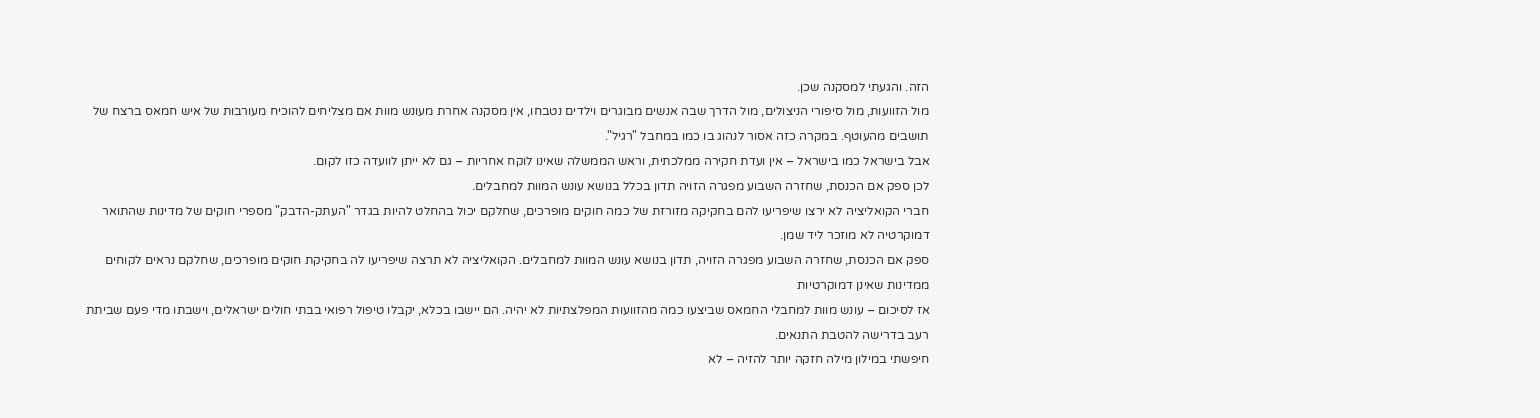הזה. והגעתי למסקנה שכן.
מול הזוועות, מול סיפורי הניצולים, מול הדרך שבה אנשים מבוגרים וילדים נטבחו, אין מסקנה אחרת מעונש מוות אם מצליחים להוכיח מעורבות של איש חמאס ברצח של תושבים מהעוטף. במקרה כזה אסור לנהוג בו כמו במחבל "רגיל".
אבל בישראל כמו בישראל – אין ועדת חקירה ממלכתית, וראש הממשלה שאינו לוקח אחריות – גם לא ייתן לוועדה כזו לקום.
לכן ספק אם הכנסת, שחזרה השבוע מפגרה הזויה תדון בכלל בנושא עונש המוות למחבלים.
חברי הקואליציה לא ירצו שיפריעו להם בחקיקה מזורזת של כמה חוקים מופרכים, שחלקם יכול בהחלט להיות בגדר "העתק-הדבק" מספרי חוקים של מדינות שהתואר דמוקרטיה לא מוזכר ליד שמן.
ספק אם הכנסת, שחזרה השבוע מפגרה הזויה, תדון בנושא עונש המוות למחבלים. הקואליציה לא תרצה שיפריעו לה בחקיקת חוקים מופרכים, שחלקם נראים לקוחים ממדינות שאינן דמוקרטיות
אז לסיכום – עונש מוות למחבלי החמאס שביצעו כמה מהזוועות המפלצתיות לא יהיה. הם יישבו בכלא, יקבלו טיפול רפואי בבתי חולים ישראלים, וישבתו מדי פעם שביתת רעב בדרישה להטבת התנאים.
חיפשתי במילון מילה חזקה יותר להזיה – לא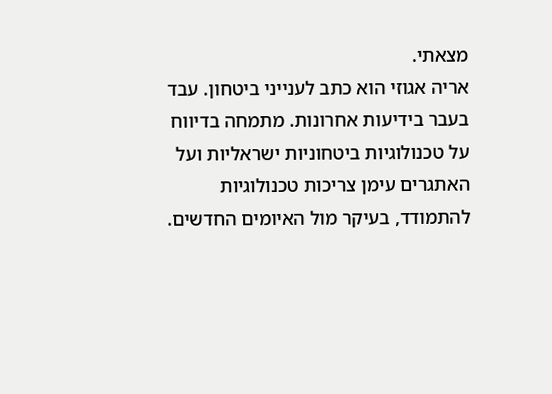מצאתי.
אריה אגוזי הוא כתב לענייני ביטחון. עבד בעבר בידיעות אחרונות. מתמחה בדיווח על טכנולוגיות ביטחוניות ישראליות ועל האתגרים עימן צריכות טכנולוגיות להתמודד, בעיקר מול האיומים החדשים.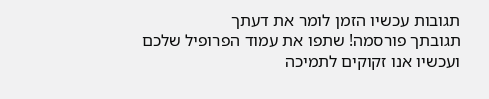תגובות עכשיו הזמן לומר את דעתך
תגובתך פורסמה! שתפו את עמוד הפרופיל שלכם
ועכשיו אנו זקוקים לתמיכה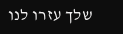שלך עזרו לנו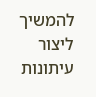להמשיך ליצור עיתונות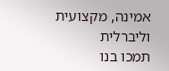אמינה, מקצועית וליברלית
תמכו בנו